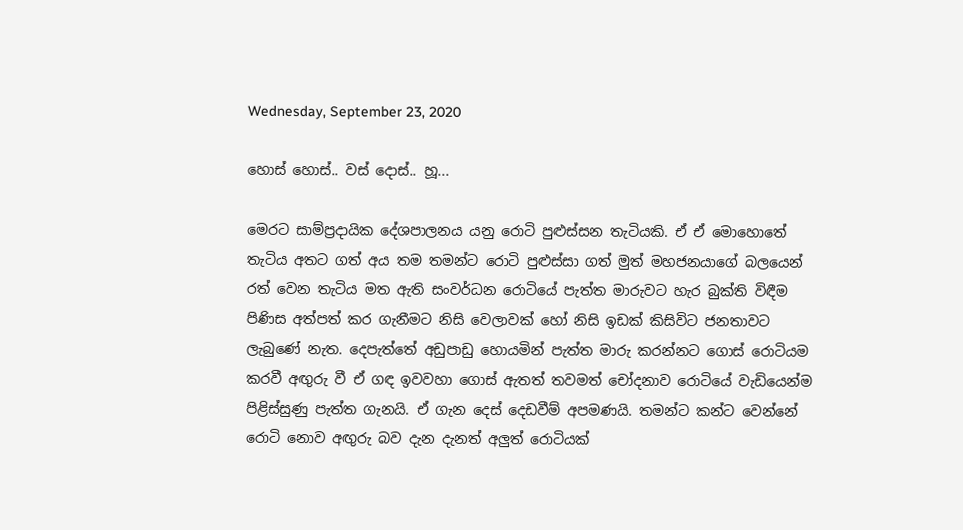Wednesday, September 23, 2020

හොස් හොස්.. වස් දොස්.. හූ...

මෙරට සාම්ප්‍රදායික දේශපාලනය යනු රොටි පුළුස්සන තැටියකි. ඒ ඒ මොහොතේ තැටිය අතට ගත් අය තම තමන්ට රොටි පුළුස්සා ගත් මුත් මහජනයාගේ බලයෙන් රත් වෙන තැටිය මත ඇති සංවර්ධන රොටියේ පැත්ත මාරුවට හැර බුක්ති විඳීම පිණිස අත්පත් කර ගැනීමට නිසි වෙලාවක් හෝ නිසි ඉඩක් කිසිවිට ජනතාවට ලැබුණේ නැත. දෙපැත්තේ අඩුපාඩු හොයමින් පැත්ත මාරු කරන්නට ගොස් රොටියම කරවී අඟුරු වී ඒ ගඳ ඉවවහා ගොස් ඇතත් තවමත් චෝදනාව රොටියේ වැඩියෙන්ම පිළිස්සුණු පැත්ත ගැනයි. ඒ ගැන දෙස් දෙඩවීම් අපමණයි. තමන්ට කන්ට වෙන්නේ රොටි නොව අඟුරු බව දැන දැනත් අලුත් රොටියක්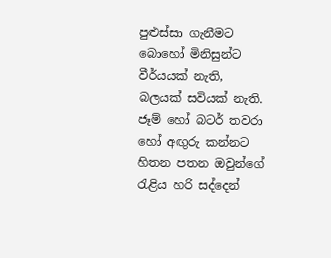පුළුස්සා ගැනීමට බොහෝ මිනිසුන්ට වීර්යයක් නැති, බලයක් සවියක් නැති. ජෑම් හෝ බටර් තවරා හෝ අඟුරු කන්නට හිතන පතන ඔවුන්ගේ රැළිය හරි සද්දෙන්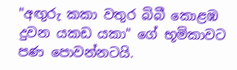"අඟුරු කකා වතුර බිබී කොළඹ දුවන යකඩ යකා" ගේ භූමිකාවට පණ පොවන්නටයි.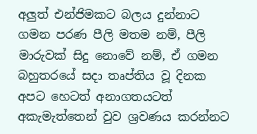අලුත් එන්ජිමකට බලය දුන්නාට ගමන පරණ පීලි මතම නම්, පීලි මාරුවක් සිදු නොවේ නම්, ඒ ගමන බහුතරයේ සදා තෘප්තිය වූ දිනක  අපට හෙටත් අනාගතයටත් අකැමැත්තෙන් වුව ශ්‍රවණය කරන්නට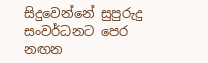සිදුවෙන්නේ සුපුරුදු සංවර්ධනට පෙර නඟන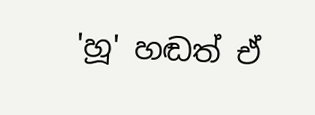'හූ' හඬත් ඒ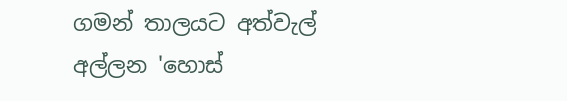ගමන් තාලයට අත්වැල් අල්ලන 'හොස්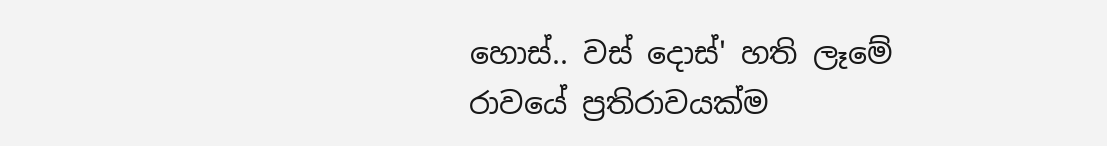හොස්.. වස් දොස්' හති ලෑමේ රාවයේ ප්‍රතිරාවයක්ම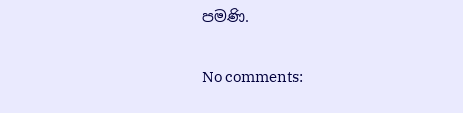පමණි.

No comments: